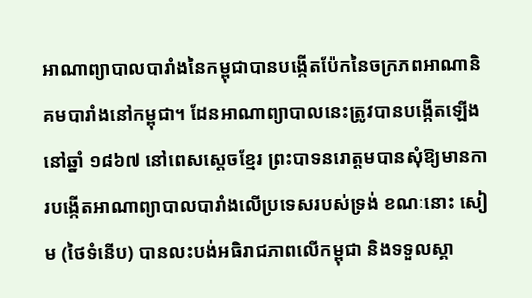អាណាព្យាបាលបារាំងនៃកម្ពុជាបានបង្កើតប៉ែកនៃចក្រភពអាណានិគមបារាំងនៅកម្ពុជា។ ដែនអាណាព្យាបាលនេះត្រូវបានបង្កើតឡើងនៅឆ្នាំ ១៨៦៧ នៅពេសស្ដេចខ្មែរ ព្រះបាទនរោត្តមបានសុំឱ្យមានការបង្កើតអាណាព្យាបាលបារាំងលើប្រទេសរបស់ទ្រង់ ខណៈនោះ សៀម (ថៃទំនើប) បានលះបង់អធិរាជភាពលើកម្ពុជា និងទទួលស្គា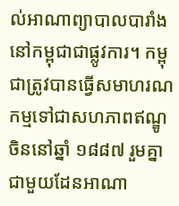ល់អាណាព្យាបាលបារាំងនៅកម្ពុជាជាផ្លូវការ។ កម្ពុជាត្រូវបានធ្វើសមាហរណកម្មទៅជាសហភាពឥណ្ឌូចិននៅឆ្នាំ ១៨៨៧ រួមគ្នាជាមួយដែនអាណា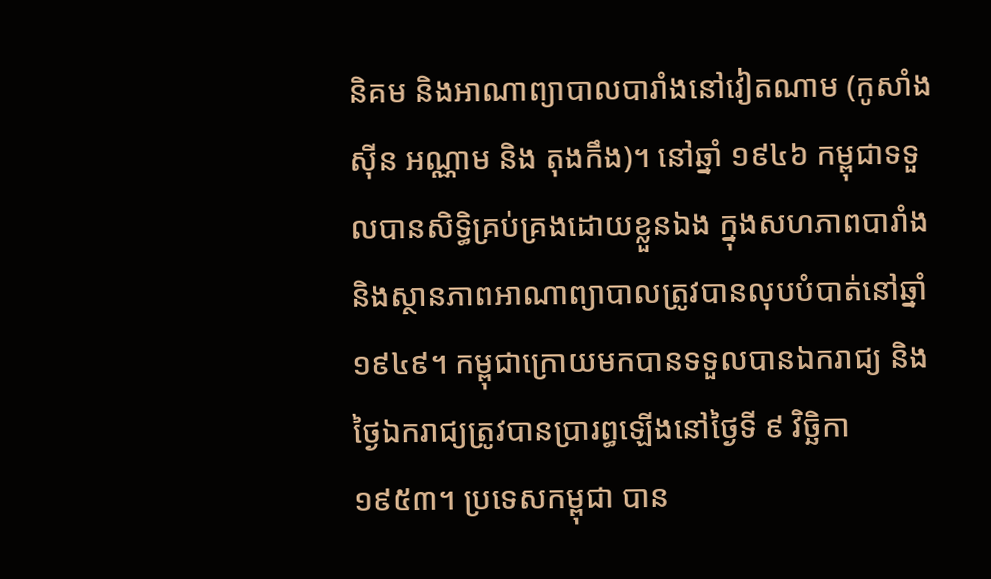និគម និងអាណាព្យាបាលបារាំងនៅវៀតណាម (កូសាំងស៊ីន អណ្ណាម និង តុងកឹង)។ នៅឆ្នាំ ១៩៤៦ កម្ពុជាទទួលបានសិទ្ធិគ្រប់គ្រងដោយខ្លួនឯង ក្នុងសហភាពបារាំង និងស្ថានភាពអាណាព្យាបាលត្រូវបានលុបបំបាត់នៅឆ្នាំ ១៩៤៩។ កម្ពុជាក្រោយមកបានទទួលបានឯករាជ្យ និងថ្ងៃឯករាជ្យត្រូវបានប្រារព្ធឡើងនៅថ្ងៃទី ៩ វិច្ឆិកា ១៩៥៣។ ប្រទេសកម្ពុជា បាន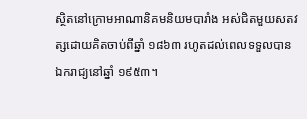ស្ថិតនៅក្រោមអាណានិគមនិយមបារាំង អស់ជិតមួយសតវត្សដោយគិតចាប់ពីឆ្នាំ ១៨៦៣ រហូតដល់ពេលទទួលបានឯករាជ្យនៅឆ្នាំ ១៩៥៣។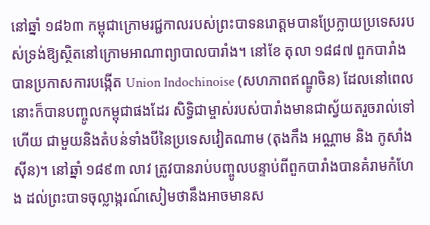នៅឆ្នាំ ១៨៦៣ កម្ពុជាក្រោមរជ្ជកាលរបស់ព្រះបាទនរោត្តមបានប្រែក្លាយប្រទេសរបស់ទ្រង់ឱ្យស្ថិតនៅក្រោមអាណាព្យាបាលបារាំង។ នៅខែ តុលា ១៨៨៧ ពួកបារាំង បានប្រកាសការបង្កើត Union Indochinoise (សហភាពឥណ្ឌូចិន) ដែលនៅពេលនោះក៏បានបញ្ចូលកម្ពុជាផងដែរ សិទ្ធិជាម្ចាស់របស់បារាំងមានជាស្វ័យតរួចរាល់ទៅហើយ ជាមួយនិងតំបន់ទាំងបីនៃប្រទេសវៀតណាម (តុងកឹង អណ្ណាម និង កូសាំងស៊ីន)។ នៅឆ្នាំ ១៨៩៣ លាវ ត្រូវបានរាប់បញ្ចូលបន្ទាប់ពីពួកបារាំងបានគំរាមកំហែង ដល់ព្រះបាទចុល្លាង្ករណ៍សៀមថានឹងអាចមានស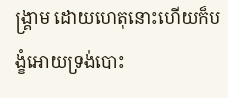ង្គ្រាម ដោយហេតុនោះហើយក៏បង្ខំអោយទ្រង់បោះ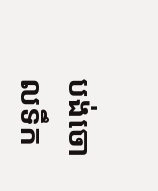បង់ចោលទឹក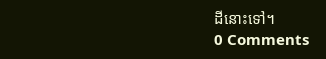ដីនោះទៅ។
0 Comments